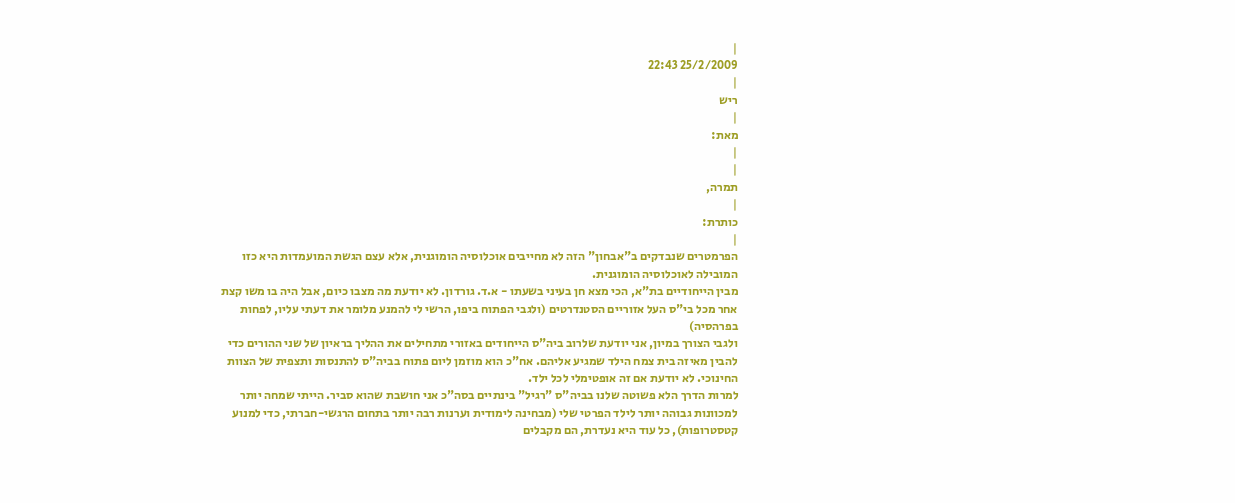|
25/2/2009 22:43
|
ריש
|
מאת:
|
|
תמרה,
|
כותרת:
|
הפרמטרים שנבדקים ב"אבחון" הזה לא מחייבים אוכלוסיה הומוגנית, אלא עצם הגשת המועמדות היא כזו המובילה לאוכלוסיה הומוגנית.
מבין הייחודיים בת"א, הכי מצא חן בעיני בשעתו - א.ד. גורדון. לא יודעת מה מצבו כיום, אבל היה בו משו קצת אחר מכל בי"ס העל אזוריים הסטנדרטים (ולגבי הפתוח ביפו, הרשי לי להמנע מלומר את דעתי עליו, לפחות בפרהסיה)
ולגבי הצורך במיון, אני יודעת שלרוב ביה"ס הייחודים באזורי מתחילים את ההליך בראיון של שני ההורים כדי להבין מאיזה בית צמח הילד שמגיע אליהם. אח"כ הוא מוזמן ליום פתוח בביה"ס להתנסות ותצפית של הצוות החינוכי. לא יודעת אם זה אופטימלי לכל ילד.
למרות הדרך הלא פשוטה שלנו בביה"ס "רגיל" בינתיים בסה"כ אני חושבת שהוא סביר. הייתי שמחה יותר למכוונות גבוהה יותר לילד הפרטי שלי (מבחינה לימודית וערנות רבה יותר בתחום הרגשי-חברתי, כדי למנוע קטסטרופות), כל עוד היא נעדרת, הם מקבלים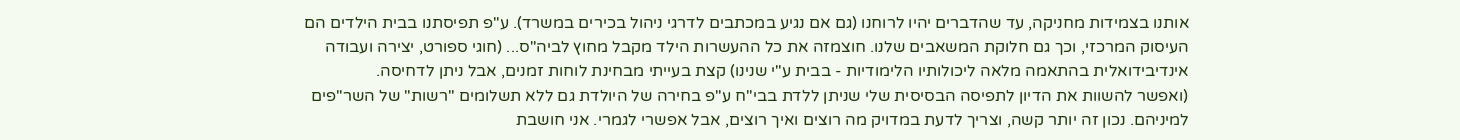אותנו בצמידות מחניקה, עד שהדברים יהיו לרוחנו (גם אם נגיע במכתבים לדרגי ניהול בכירים במשרד). ע"פ תפיסתנו בבית הילדים הם העיסוק המרכזי, וכך גם חלוקת המשאבים שלנו. חוצמזה את כל ההעשרות הילד מקבל מחוץ לביה"ס... (חוגי ספורט, יצירה ועבודה אינדיבידואלית בהתאמה מלאה ליכולותיו הלימודיות - בבית ע"י שנינו) קצת בעייתי מבחינת לוחות זמנים, אבל ניתן לדחיסה.
(ואפשר להשוות את הדיון לתפיסה הבסיסית שלי שניתן ללדת בבי"ח ע"פ בחירה של היולדת גם ללא תשלומים "רשות" של השר"פים למיניהם. נכון זה יותר קשה, וצריך לדעת במדויק מה רוצים ואיך רוצים, אבל אפשרי לגמרי. אני חושבת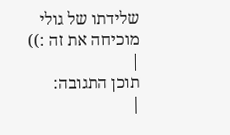שלידתו של גולי מוכיחה את זה :))
|
תוכן התגובה:
|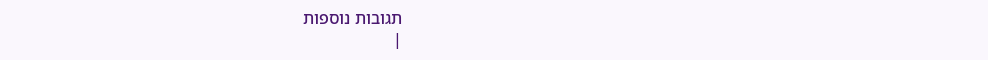תגובות נוספות
|